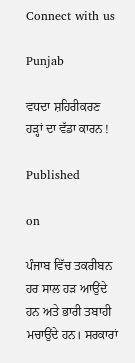Connect with us

Punjab

ਵਧਦਾ ਸ਼ਹਿਰੀਕਰਣ ਹੜ੍ਹਾਂ ਦਾ ਵੱਡਾ ਕਾਰਨ !

Published

on

ਪੰਜਾਬ ਵਿੱਚ ਤਕਰੀਬਨ ਹਰ ਸਾਲ ਹੜ ਆਉਂਦੇ ਹਨ ਅਤੇ ਭਾਰੀ ਤਬਾਹੀ ਮਚਾਉਂਦੇ ਹਨ। ਸਰਕਾਰਾਂ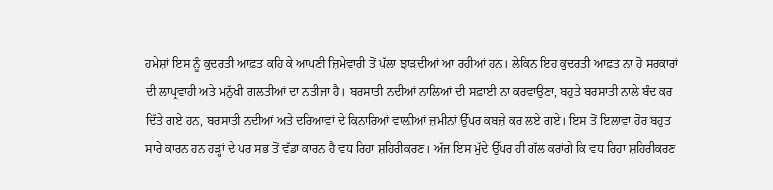ਹਮੇਸ਼ਾਂ ਇਸ ਨੂੰ ਕੁਦਰਤੀ ਆਫ਼ਤ ਕਹਿ ਕੇ ਆਪਣੀ ਜ਼ਿਮੇਵਾਰੀ ਤੋਂ ਪੱਲਾ ਝਾੜਦੀਆਂ ਆ ਰਹੀਆਂ ਹਨ। ਲੇਕਿਨ ਇਹ ਕੁਦਰਤੀ ਆਫ਼ਤ ਨਾ ਹੋ ਸਰਕਾਰਾਂ ਦੀ ਲਾਪ੍ਰਵਾਹੀ ਅਤੇ ਮਨੁੱਖੀ ਗਲਤੀਆਂ ਦਾ ਨਤੀਜਾ ਹੈ। ਬਰਸਾਤੀ ਨਦੀਆਂ ਨਾਲਿਆਂ ਦੀ ਸਫ਼ਾਈ ਨਾ ਕਰਵਾਉਣਾ, ਬਹੁਤੇ ਬਰਸਾਤੀ ਨਾਲੇ ਬੰਦ ਕਰ ਦਿੱਤੇ ਗਏ ਹਨ, ਬਰਸਾਤੀ ਨਦੀਆਂ ਅਤੇ ਦਰਿਆਵਾਂ ਦੇ ਕਿਨਾਰਿਆਂ ਵਾਲ਼ੀਆਂ ਜ਼ਮੀਨਾਂ ਉੱਪਰ ਕਬਜ਼ੇ ਕਰ ਲਏ ਗਏ। ਇਸ ਤੋਂ ਇਲਾਵਾ ਹੋਰ ਬਹੁਤ ਸਾਰੇ ਕਾਰਨ ਹਨ ਹੜ੍ਹਾਂ ਦੇ ਪਰ ਸਭ ਤੋਂ ਵੱਡਾ ਕਾਰਨ ਹੈ ਵਧ ਰਿਹਾ ਸ਼ਹਿਰੀਕਰਣ। ਅੱਜ ਇਸ ਮੁੱਦੇ ਉੱਪਰ ਹੀ ਗੱਲ ਕਰਾਂਗੇ ਕਿ ਵਧ ਰਿਹਾ ਸ਼ਹਿਰੀਕਰਣ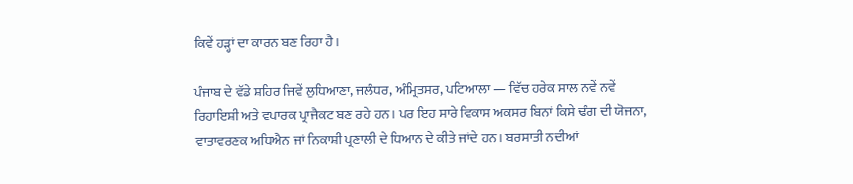ਕਿਵੇਂ ਹੜ੍ਹਾਂ ਦਾ ਕਾਰਨ ਬਣ ਰਿਹਾ ਹੈ।

ਪੰਜਾਬ ਦੇ ਵੱਡੇ ਸ਼ਹਿਰ ਜਿਵੇਂ ਲੁਧਿਆਣਾ, ਜਲੰਧਰ, ਅੰਮ੍ਰਿਤਸਰ, ਪਟਿਆਲਾ — ਵਿੱਚ ਹਰੇਕ ਸਾਲ ਨਵੇਂ ਨਵੇਂ ਰਿਹਾਇਸ਼ੀ ਅਤੇ ਵਪਾਰਕ ਪ੍ਰਾਜੈਕਟ ਬਣ ਰਹੇ ਹਨ। ਪਰ ਇਹ ਸਾਰੇ ਵਿਕਾਸ ਅਕਸਰ ਬਿਨਾਂ ਕਿਸੇ ਢੰਗ ਦੀ ਯੋਜਨਾ, ਵਾਤਾਵਰਣਕ ਅਧਿਐਨ ਜਾਂ ਨਿਕਾਸ਼ੀ ਪ੍ਰਣਾਲੀ ਦੇ ਧਿਆਨ ਦੇ ਕੀਤੇ ਜਾਂਦੇ ਹਨ। ਬਰਸਾਤੀ ਨਦੀਆਂ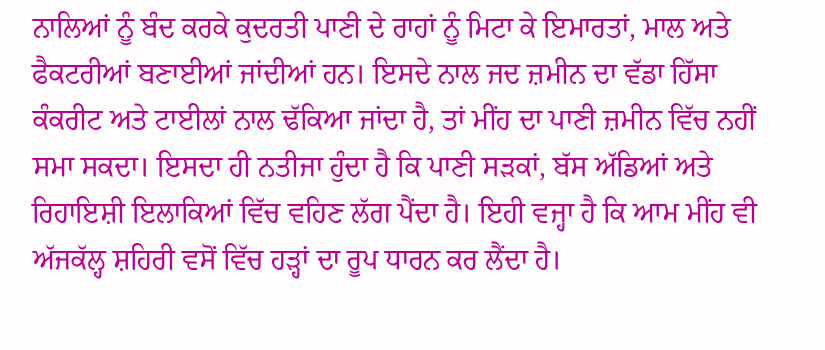ਨਾਲਿਆਂ ਨੂੰ ਬੰਦ ਕਰਕੇ ਕੁਦਰਤੀ ਪਾਣੀ ਦੇ ਰਾਹਾਂ ਨੂੰ ਮਿਟਾ ਕੇ ਇਮਾਰਤਾਂ, ਮਾਲ ਅਤੇ ਫੈਕਟਰੀਆਂ ਬਣਾਈਆਂ ਜਾਂਦੀਆਂ ਹਨ। ਇਸਦੇ ਨਾਲ ਜਦ ਜ਼ਮੀਨ ਦਾ ਵੱਡਾ ਹਿੱਸਾ ਕੰਕਰੀਟ ਅਤੇ ਟਾਈਲਾਂ ਨਾਲ ਢੱਕਿਆ ਜਾਂਦਾ ਹੈ, ਤਾਂ ਮੀਂਹ ਦਾ ਪਾਣੀ ਜ਼ਮੀਨ ਵਿੱਚ ਨਹੀਂ ਸਮਾ ਸਕਦਾ। ਇਸਦਾ ਹੀ ਨਤੀਜਾ ਹੁੰਦਾ ਹੈ ਕਿ ਪਾਣੀ ਸੜਕਾਂ, ਬੱਸ ਅੱਡਿਆਂ ਅਤੇ ਰਿਹਾਇਸ਼ੀ ਇਲਾਕਿਆਂ ਵਿੱਚ ਵਹਿਣ ਲੱਗ ਪੈਂਦਾ ਹੈ। ਇਹੀ ਵਜ੍ਹਾ ਹੈ ਕਿ ਆਮ ਮੀਂਹ ਵੀ ਅੱਜਕੱਲ੍ਹ ਸ਼ਹਿਰੀ ਵਸੋਂ ਵਿੱਚ ਹੜ੍ਹਾਂ ਦਾ ਰੂਪ ਧਾਰਨ ਕਰ ਲੈਂਦਾ ਹੈ।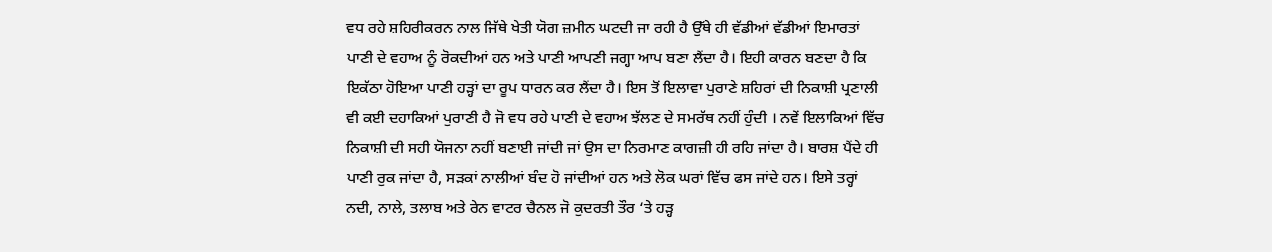ਵਧ ਰਹੇ ਸ਼ਹਿਰੀਕਰਨ ਨਾਲ ਜਿੱਥੇ ਖੇਤੀ ਯੋਗ ਜ਼ਮੀਨ ਘਟਦੀ ਜਾ ਰਹੀ ਹੈ ਉੱਥੇ ਹੀ ਵੱਡੀਆਂ ਵੱਡੀਆਂ ਇਮਾਰਤਾਂ ਪਾਣੀ ਦੇ ਵਹਾਅ ਨੂੰ ਰੋਕਦੀਆਂ ਹਨ ਅਤੇ ਪਾਣੀ ਆਪਣੀ ਜਗ੍ਹਾ ਆਪ ਬਣਾ ਲੈਂਦਾ ਹੈ। ਇਹੀ ਕਾਰਨ ਬਣਦਾ ਹੈ ਕਿ ਇਕੱਠਾ ਹੋਇਆ ਪਾਣੀ ਹੜ੍ਹਾਂ ਦਾ ਰੂਪ ਧਾਰਨ ਕਰ ਲੈਂਦਾ ਹੈ। ਇਸ ਤੋਂ ਇਲਾਵਾ ਪੁਰਾਣੇ ਸ਼ਹਿਰਾਂ ਦੀ ਨਿਕਾਸ਼ੀ ਪ੍ਰਣਾਲੀ ਵੀ ਕਈ ਦਹਾਕਿਆਂ ਪੁਰਾਣੀ ਹੈ ਜੋ ਵਧ ਰਹੇ ਪਾਣੀ ਦੇ ਵਹਾਅ ਝੱਲਣ ਦੇ ਸਮਰੱਥ ਨਹੀਂ ਹੁੰਦੀ । ਨਵੇਂ ਇਲਾਕਿਆਂ ਵਿੱਚ ਨਿਕਾਸ਼ੀ ਦੀ ਸਹੀ ਯੋਜਨਾ ਨਹੀਂ ਬਣਾਈ ਜਾਂਦੀ ਜਾਂ ਉਸ ਦਾ ਨਿਰਮਾਣ ਕਾਗਜ਼ੀ ਹੀ ਰਹਿ ਜਾਂਦਾ ਹੈ। ਬਾਰਸ਼ ਪੈਂਦੇ ਹੀ ਪਾਣੀ ਰੁਕ ਜਾਂਦਾ ਹੈ, ਸੜਕਾਂ ਨਾਲੀਆਂ ਬੰਦ ਹੋ ਜਾਂਦੀਆਂ ਹਨ ਅਤੇ ਲੋਕ ਘਰਾਂ ਵਿੱਚ ਫਸ ਜਾਂਦੇ ਹਨ। ਇਸੇ ਤਰ੍ਹਾਂ ਨਦੀ, ਨਾਲੇ, ਤਲਾਬ ਅਤੇ ਰੇਨ ਵਾਟਰ ਚੈਨਲ ਜੋ ਕੁਦਰਤੀ ਤੌਰ ‘ਤੇ ਹੜ੍ਹ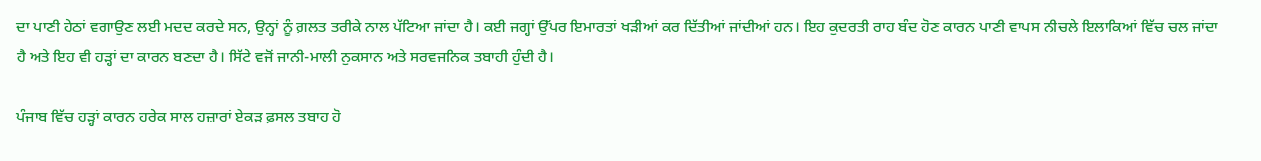ਦਾ ਪਾਣੀ ਹੇਠਾਂ ਵਗਾਉਣ ਲਈ ਮਦਦ ਕਰਦੇ ਸਨ, ਉਨ੍ਹਾਂ ਨੂੰ ਗ਼ਲਤ ਤਰੀਕੇ ਨਾਲ ਪੱਟਿਆ ਜਾਂਦਾ ਹੈ। ਕਈ ਜਗ੍ਹਾਂ ਉੱਪਰ ਇਮਾਰਤਾਂ ਖੜੀਆਂ ਕਰ ਦਿੱਤੀਆਂ ਜਾਂਦੀਆਂ ਹਨ। ਇਹ ਕੁਦਰਤੀ ਰਾਹ ਬੰਦ ਹੋਣ ਕਾਰਨ ਪਾਣੀ ਵਾਪਸ ਨੀਚਲੇ ਇਲਾਕਿਆਂ ਵਿੱਚ ਚਲ ਜਾਂਦਾ ਹੈ ਅਤੇ ਇਹ ਵੀ ਹੜ੍ਹਾਂ ਦਾ ਕਾਰਨ ਬਣਦਾ ਹੈ। ਸਿੱਟੇ ਵਜੋਂ ਜਾਨੀ-ਮਾਲੀ ਨੁਕਸਾਨ ਅਤੇ ਸਰਵਜਨਿਕ ਤਬਾਹੀ ਹੁੰਦੀ ਹੈ।

ਪੰਜਾਬ ਵਿੱਚ ਹੜ੍ਹਾਂ ਕਾਰਨ ਹਰੇਕ ਸਾਲ ਹਜ਼ਾਰਾਂ ਏਕੜ ਫ਼ਸਲ ਤਬਾਹ ਹੋ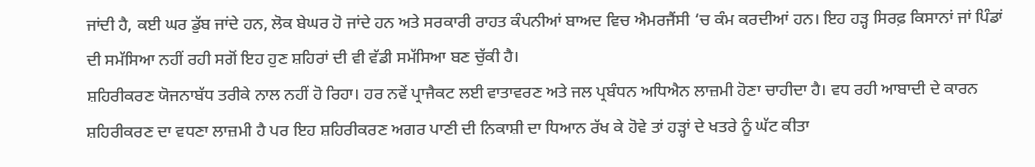ਜਾਂਦੀ ਹੈ, ਕਈ ਘਰ ਡੁੱਬ ਜਾਂਦੇ ਹਨ, ਲੋਕ ਬੇਘਰ ਹੋ ਜਾਂਦੇ ਹਨ ਅਤੇ ਸਰਕਾਰੀ ਰਾਹਤ ਕੰਪਨੀਆਂ ਬਾਅਦ ਵਿਚ ਐਮਰਜੈਂਸੀ ‘ਚ ਕੰਮ ਕਰਦੀਆਂ ਹਨ। ਇਹ ਹੜ੍ਹ ਸਿਰਫ਼ ਕਿਸਾਨਾਂ ਜਾਂ ਪਿੰਡਾਂ ਦੀ ਸਮੱਸਿਆ ਨਹੀਂ ਰਹੀ ਸਗੋਂ ਇਹ ਹੁਣ ਸ਼ਹਿਰਾਂ ਦੀ ਵੀ ਵੱਡੀ ਸਮੱਸਿਆ ਬਣ ਚੁੱਕੀ ਹੈ।
ਸ਼ਹਿਰੀਕਰਣ ਯੋਜਨਾਬੱਧ ਤਰੀਕੇ ਨਾਲ ਨਹੀਂ ਹੋ ਰਿਹਾ। ਹਰ ਨਵੇਂ ਪ੍ਰਾਜੈਕਟ ਲਈ ਵਾਤਾਵਰਣ ਅਤੇ ਜਲ ਪ੍ਰਬੰਧਨ ਅਧਿਐਨ ਲਾਜ਼ਮੀ ਹੋਣਾ ਚਾਹੀਦਾ ਹੈ। ਵਧ ਰਹੀ ਆਬਾਦੀ ਦੇ ਕਾਰਨ ਸ਼ਹਿਰੀਕਰਣ ਦਾ ਵਧਣਾ ਲਾਜ਼ਮੀ ਹੈ ਪਰ ਇਹ ਸ਼ਹਿਰੀਕਰਣ ਅਗਰ ਪਾਣੀ ਦੀ ਨਿਕਾਸ਼ੀ ਦਾ ਧਿਆਨ ਰੱਖ ਕੇ ਹੋਵੇ ਤਾਂ ਹੜ੍ਹਾਂ ਦੇ ਖਤਰੇ ਨੂੰ ਘੱਟ ਕੀਤਾ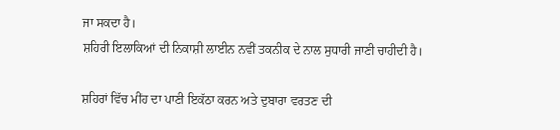ਜਾ ਸਕਦਾ ਹੈ।
ਸ਼ਹਿਰੀ ਇਲਾਕਿਆਂ ਦੀ ਨਿਕਾਸ਼ੀ ਲਾਈਨ ਨਵੀਂ ਤਕਨੀਕ ਦੇ ਨਾਲ ਸੁਧਾਰੀ ਜਾਣੀ ਚਾਹੀਦੀ ਹੈ।

ਸ਼ਹਿਰਾਂ ਵਿੱਚ ਮੀਂਹ ਦਾ ਪਾਣੀ ਇਕੱਠਾ ਕਰਨ ਅਤੇ ਦੁਬਾਰਾ ਵਰਤਣ ਦੀ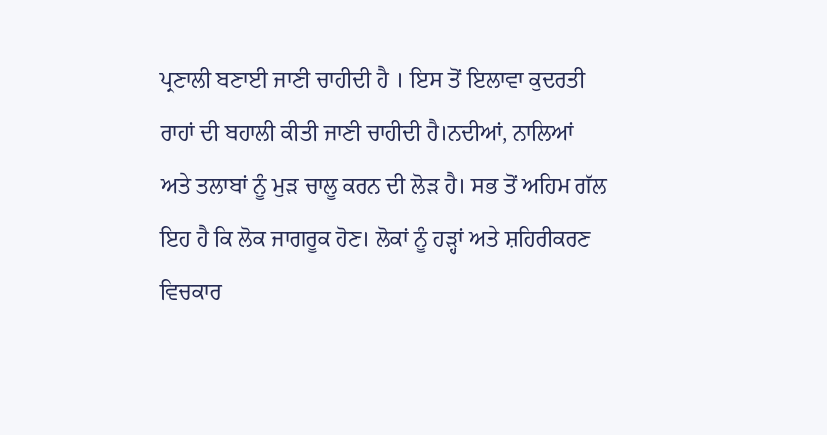ਪ੍ਰਣਾਲੀ ਬਣਾਈ ਜਾਣੀ ਚਾਹੀਦੀ ਹੈ । ਇਸ ਤੋਂ ਇਲਾਵਾ ਕੁਦਰਤੀ ਰਾਹਾਂ ਦੀ ਬਹਾਲੀ ਕੀਤੀ ਜਾਣੀ ਚਾਹੀਦੀ ਹੈ।ਨਦੀਆਂ, ਨਾਲਿਆਂ ਅਤੇ ਤਲਾਬਾਂ ਨੂੰ ਮੁੜ ਚਾਲੂ ਕਰਨ ਦੀ ਲੋੜ ਹੈ। ਸਭ ਤੋਂ ਅਹਿਮ ਗੱਲ ਇਹ ਹੈ ਕਿ ਲੋਕ ਜਾਗਰੂਕ ਹੋਣ। ਲੋਕਾਂ ਨੂੰ ਹੜ੍ਹਾਂ ਅਤੇ ਸ਼ਹਿਰੀਕਰਣ ਵਿਚਕਾਰ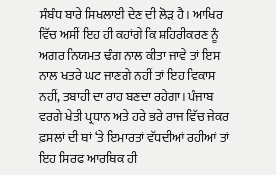ਸੰਬੰਧ ਬਾਰੇ ਸਿਖਲਾਈ ਦੇਣ ਦੀ ਲੋੜ ਹੈ। ਆਖਿਰ ਵਿੱਚ ਅਸੀਂ ਇਹ ਹੀ ਕਹਾਂਗੇ ਕਿ ਸ਼ਹਿਰੀਕਰਣ ਨੂੰ ਅਗਰ ਨਿਯਮਤ ਢੰਗ ਨਾਲ ਕੀਤਾ ਜਾਵੇ ਤਾਂ ਇਸ ਨਾਲ ਖਤਰੇ ਘਟ ਜਾਣਗੇ ਨਹੀਂ ਤਾਂ ਇਹ ਵਿਕਾਸ ਨਹੀਂ, ਤਬਾਹੀ ਦਾ ਰਾਹ ਬਣਦਾ ਰਹੇਗਾ। ਪੰਜਾਬ ਵਰਗੇ ਖੇਤੀ ਪ੍ਰਧਾਨ ਅਤੇ ਹਰੇ ਭਰੇ ਰਾਜ ਵਿੱਚ ਜੇਕਰ ਫ਼ਸਲਾਂ ਦੀ ਥਾਂ ‘ਤੇ ਇਮਾਰਤਾਂ ਵੱਧਦੀਆਂ ਰਹੀਆਂ ਤਾਂ ਇਹ ਸਿਰਫ ਆਰਥਿਕ ਹੀ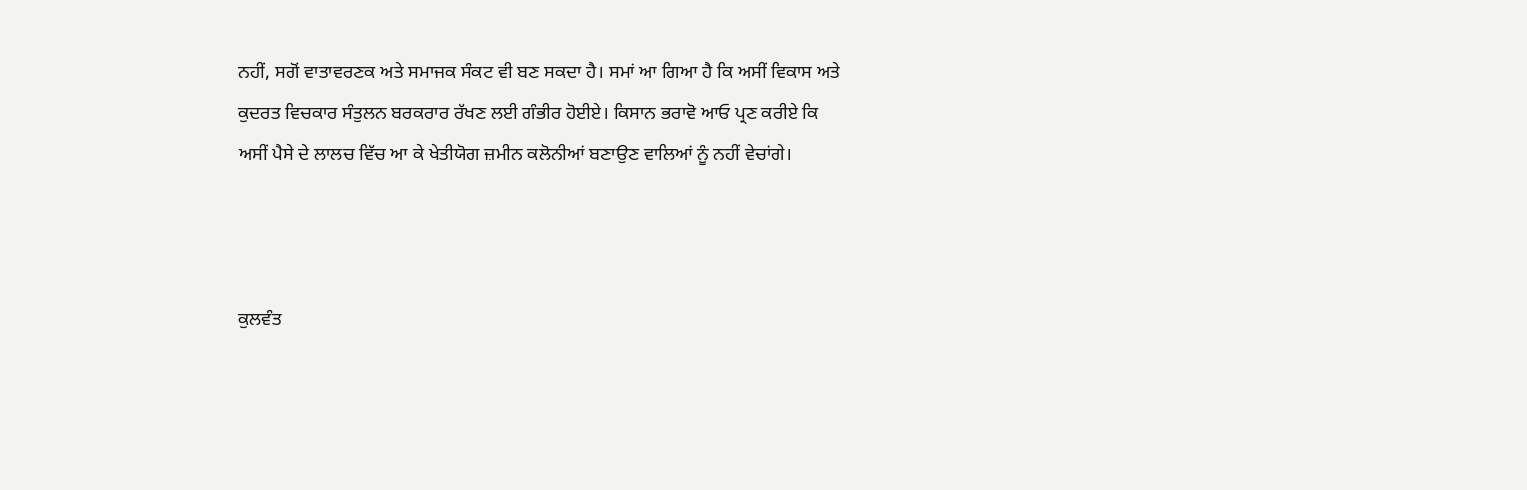ਨਹੀਂ, ਸਗੋਂ ਵਾਤਾਵਰਣਕ ਅਤੇ ਸਮਾਜਕ ਸੰਕਟ ਵੀ ਬਣ ਸਕਦਾ ਹੈ। ਸਮਾਂ ਆ ਗਿਆ ਹੈ ਕਿ ਅਸੀਂ ਵਿਕਾਸ ਅਤੇ ਕੁਦਰਤ ਵਿਚਕਾਰ ਸੰਤੁਲਨ ਬਰਕਰਾਰ ਰੱਖਣ ਲਈ ਗੰਭੀਰ ਹੋਈਏ। ਕਿਸਾਨ ਭਰਾਵੋ ਆਓ ਪ੍ਰਣ ਕਰੀਏ ਕਿ ਅਸੀਂ ਪੈਸੇ ਦੇ ਲਾਲਚ ਵਿੱਚ ਆ ਕੇ ਖੇਤੀਯੋਗ ਜ਼ਮੀਨ ਕਲੋਨੀਆਂ ਬਣਾਉਣ ਵਾਲਿਆਂ ਨੂੰ ਨਹੀਂ ਵੇਚਾਂਗੇ।



ਕੁਲਵੰਤ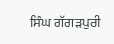ਸਿੰਘ ਗੱਗੜਪੁਰੀ